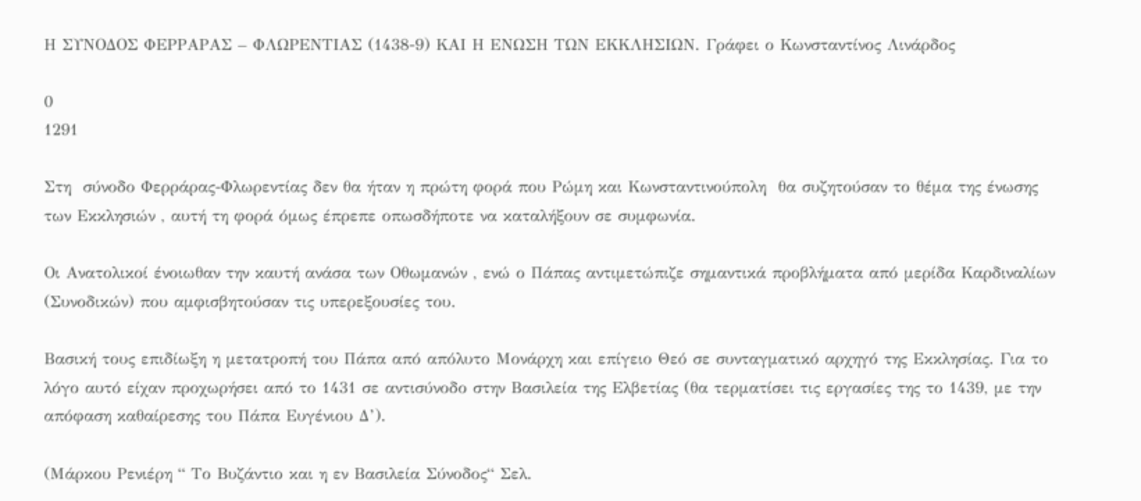Η ΣΥΝΟΔΟΣ ΦΕΡΡΑΡΑΣ – ΦΛΩΡΕΝΤΙΑΣ (1438-9) ΚΑΙ Η ΕΝΩΣΗ ΤΩΝ ΕΚΚΛΗΣΙΩΝ. Γράφει ο Κωνσταντίνος Λινάρδος

0
1291

Στη  σύνοδο Φερράρας-Φλωρεντίας δεν θα ήταν η πρώτη φορά που Ρώμη και Κωνσταντινούπολη  θα συζητούσαν το θέμα της ένωσης των Εκκλησιών , αυτή τη φορά όμως έπρεπε οπωσδήποτε να καταλήξουν σε συμφωνία.

Οι Ανατολικοί ένοιωθαν την καυτή ανάσα των Οθωμανών , ενώ ο Πάπας αντιμετώπιζε σημαντικά προβλήματα από μερίδα Καρδιναλίων (Συνοδικών) που αμφισβητούσαν τις υπερεξουσίες του.

Βασική τους επιδίωξη η μετατροπή του Πάπα από απόλυτο Μονάρχη και επίγειο Θεό σε συνταγματικό αρχηγό της Εκκλησίας. Για το λόγο αυτό είχαν προχωρήσει από το 1431 σε αντισύνοδο στην Βασιλεία της Ελβετίας (θα τερματίσει τις εργασίες της το 1439, με την απόφαση καθαίρεσης του Πάπα Ευγένιου Δ’).

(Μάρκου Ρενιέρη “ Το Βυζάντιο και η εν Βασιλεία Σύνοδος“ Σελ.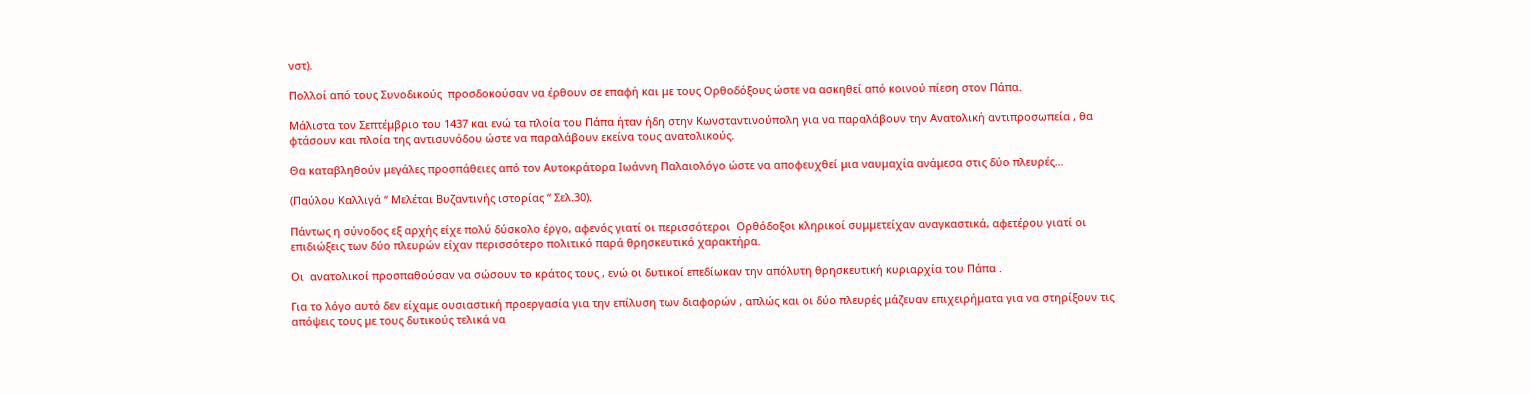νστ).

Πολλοί από τους Συνοδικούς  προσδοκούσαν να έρθουν σε επαφή και με τους Ορθοδόξους ώστε να ασκηθεί από κοινού πίεση στον Πάπα.

Μάλιστα τον Σεπτέμβριο του 1437 και ενώ τα πλοία του Πάπα ήταν ήδη στην Κωνσταντινούπολη για να παραλάβουν την Ανατολική αντιπροσωπεία , θα φτάσουν και πλοία της αντισυνόδου ώστε να παραλάβουν εκείνα τους ανατολικούς.

Θα καταβληθούν μεγάλες προσπάθειες από τον Αυτοκράτορα Ιωάννη Παλαιολόγο ώστε να αποφευχθεί μια ναυμαχία ανάμεσα στις δύο πλευρές…

(Παύλου Καλλιγά “ Μελέται Βυζαντινής ιστορίας “ Σελ.30).

Πάντως η σύνοδος εξ αρχής είχε πολύ δύσκολο έργο, αφενός γιατί οι περισσότεροι  Ορθόδοξοι κληρικοί συμμετείχαν αναγκαστικά, αφετέρου γιατί οι επιδιώξεις των δύο πλευρών είχαν περισσότερο πολιτικό παρά θρησκευτικό χαρακτήρα.

Οι  ανατολικοί προσπαθούσαν να σώσουν το κράτος τους , ενώ οι δυτικοί επεδίωκαν την απόλυτη θρησκευτική κυριαρχία του Πάπα .

Για το λόγο αυτό δεν είχαμε ουσιαστική προεργασία για την επίλυση των διαφορών , απλώς και οι δύο πλευρές μάζευαν επιχειρήματα για να στηρίξουν τις απόψεις τους με τους δυτικούς τελικά να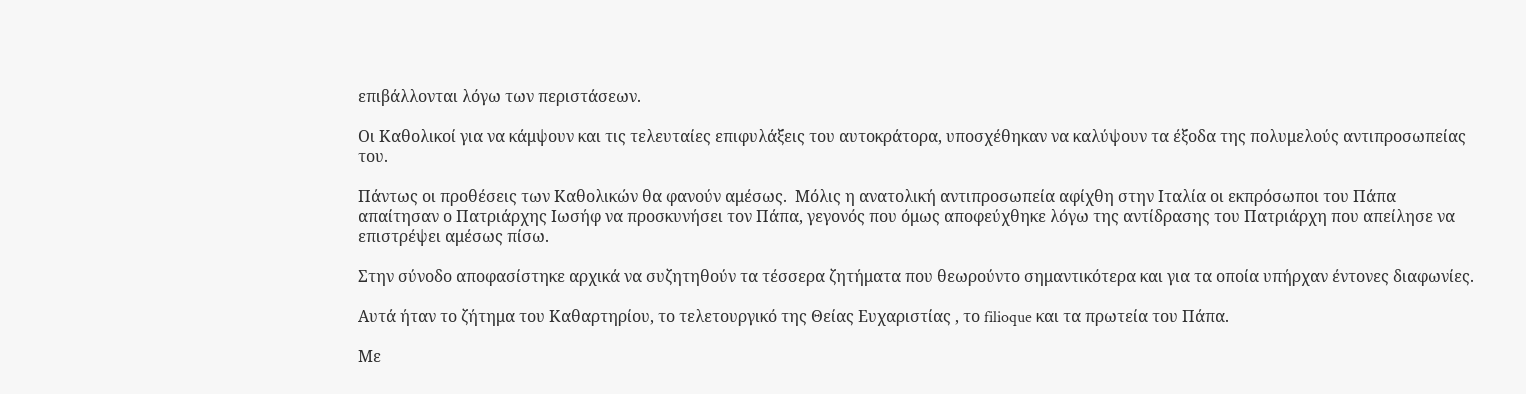επιβάλλονται λόγω των περιστάσεων.

Οι Καθολικοί για να κάμψουν και τις τελευταίες επιφυλάξεις του αυτοκράτορα, υποσχέθηκαν να καλύψουν τα έξοδα της πολυμελούς αντιπροσωπείας του.

Πάντως οι προθέσεις των Καθολικών θα φανούν αμέσως.  Μόλις η ανατολική αντιπροσωπεία αφίχθη στην Ιταλία οι εκπρόσωποι του Πάπα απαίτησαν ο Πατριάρχης Ιωσήφ να προσκυνήσει τον Πάπα, γεγονός που όμως αποφεύχθηκε λόγω της αντίδρασης του Πατριάρχη που απείλησε να επιστρέψει αμέσως πίσω.

Στην σύνοδο αποφασίστηκε αρχικά να συζητηθούν τα τέσσερα ζητήματα που θεωρούντο σημαντικότερα και για τα οποία υπήρχαν έντονες διαφωνίες.

Αυτά ήταν το ζήτημα του Καθαρτηρίου, το τελετουργικό της Θείας Ευχαριστίας , το filioque και τα πρωτεία του Πάπα.

Με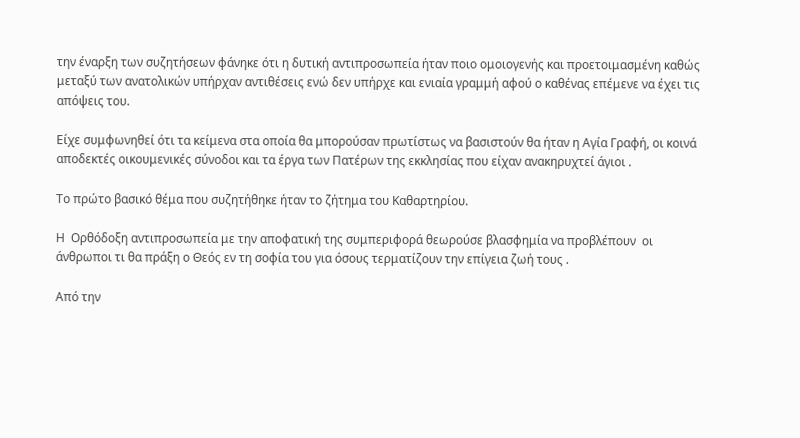την έναρξη των συζητήσεων φάνηκε ότι η δυτική αντιπροσωπεία ήταν ποιο ομοιογενής και προετοιμασμένη καθώς μεταξύ των ανατολικών υπήρχαν αντιθέσεις ενώ δεν υπήρχε και ενιαία γραμμή αφού ο καθένας επέμενε να έχει τις απόψεις του.

Είχε συμφωνηθεί ότι τα κείμενα στα οποία θα μπορούσαν πρωτίστως να βασιστούν θα ήταν η Αγία Γραφή, οι κοινά αποδεκτές οικουμενικές σύνοδοι και τα έργα των Πατέρων της εκκλησίας που είχαν ανακηρυχτεί άγιοι .

Το πρώτο βασικό θέμα που συζητήθηκε ήταν το ζήτημα του Καθαρτηρίου.

Η  Ορθόδοξη αντιπροσωπεία με την αποφατική της συμπεριφορά θεωρούσε βλασφημία να προβλέπουν  οι άνθρωποι τι θα πράξη ο Θεός εν τη σοφία του για όσους τερματίζουν την επίγεια ζωή τους .

Από την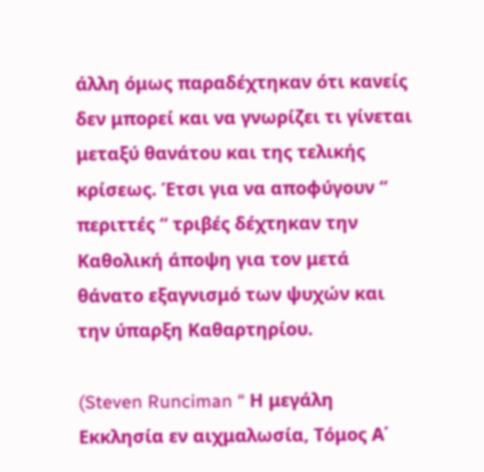άλλη όμως παραδέχτηκαν ότι κανείς δεν μπορεί και να γνωρίζει τι γίνεται μεταξύ θανάτου και της τελικής κρίσεως. Έτσι για να αποφύγουν “ περιττές “ τριβές δέχτηκαν την Καθολική άποψη για τον μετά θάνατο εξαγνισμό των ψυχών και την ύπαρξη Καθαρτηρίου.

(Steven Runciman “ Η μεγάλη Εκκλησία εν αιχμαλωσία, Τόμος Α΄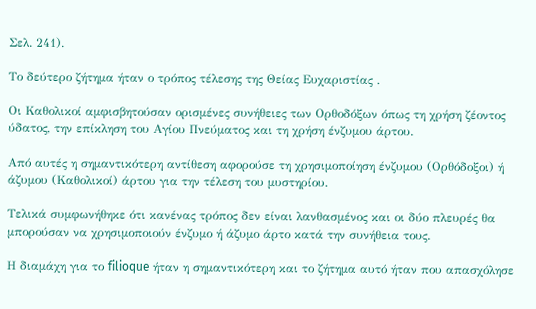Σελ. 241).

Το δεύτερο ζήτημα ήταν ο τρόπος τέλεσης της Θείας Ευχαριστίας .

Οι Καθολικοί αμφισβητούσαν ορισμένες συνήθειες των Ορθοδόξων όπως τη χρήση ζέοντος ύδατος, την επίκληση του Αγίου Πνεύματος και τη χρήση ένζυμου άρτου.

Από αυτές η σημαντικότερη αντίθεση αφορούσε τη χρησιμοποίηση ένζυμου (Ορθόδοξοι) ή άζυμου (Καθολικοί) άρτου για την τέλεση του μυστηρίου.

Τελικά συμφωνήθηκε ότι κανένας τρόπος δεν είναι λανθασμένος και οι δύο πλευρές θα μπορούσαν να χρησιμοποιούν ένζυμο ή άζυμο άρτο κατά την συνήθεια τους.

Η διαμάχη για το filioque ήταν η σημαντικότερη και το ζήτημα αυτό ήταν που απασχόλησε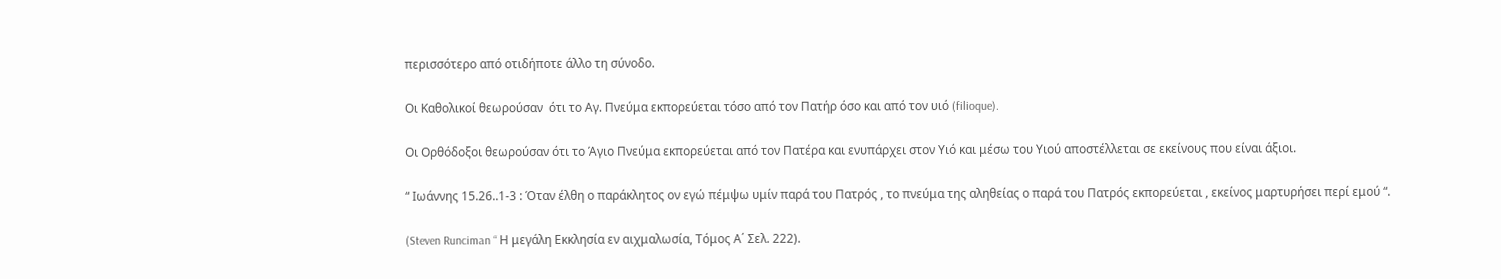περισσότερο από οτιδήποτε άλλο τη σύνοδο.

Οι Καθολικοί θεωρούσαν  ότι το Αγ. Πνεύμα εκπορεύεται τόσο από τον Πατήρ όσο και από τον υιό (filioque).

Οι Ορθόδοξοι θεωρούσαν ότι το Άγιο Πνεύμα εκπορεύεται από τον Πατέρα και ενυπάρχει στον Υιό και μέσω του Υιού αποστέλλεται σε εκείνους που είναι άξιοι.

“ Ιωάννης 15.26..1-3 : Όταν έλθη ο παράκλητος ον εγώ πέμψω υμίν παρά του Πατρός , το πνεύμα της αληθείας ο παρά του Πατρός εκπορεύεται , εκείνος μαρτυρήσει περί εμού “.

(Steven Runciman “ Η μεγάλη Εκκλησία εν αιχμαλωσία, Τόμος Α΄ Σελ. 222).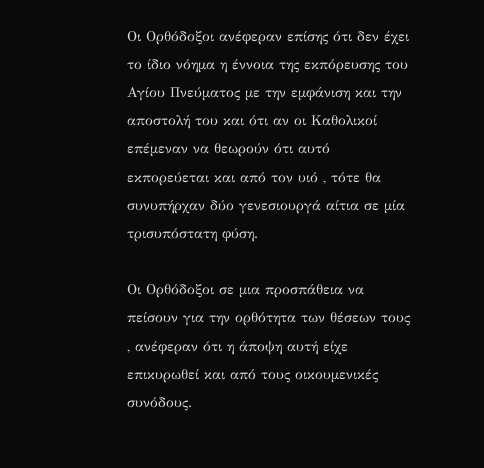Οι Ορθόδοξοι ανέφεραν επίσης ότι δεν έχει το ίδιο νόημα η έννοια της εκπόρευσης του Αγίου Πνεύματος με την εμφάνιση και την αποστολή του και ότι αν οι Καθολικοί επέμεναν να θεωρούν ότι αυτό εκπορεύεται και από τον υιό , τότε θα συνυπήρχαν δύο γενεσιουργά αίτια σε μία τρισυπόστατη φύση.

Οι Ορθόδοξοι σε μια προσπάθεια να πείσουν για την ορθότητα των θέσεων τους , ανέφεραν ότι η άποψη αυτή είχε επικυρωθεί και από τους οικουμενικές συνόδους.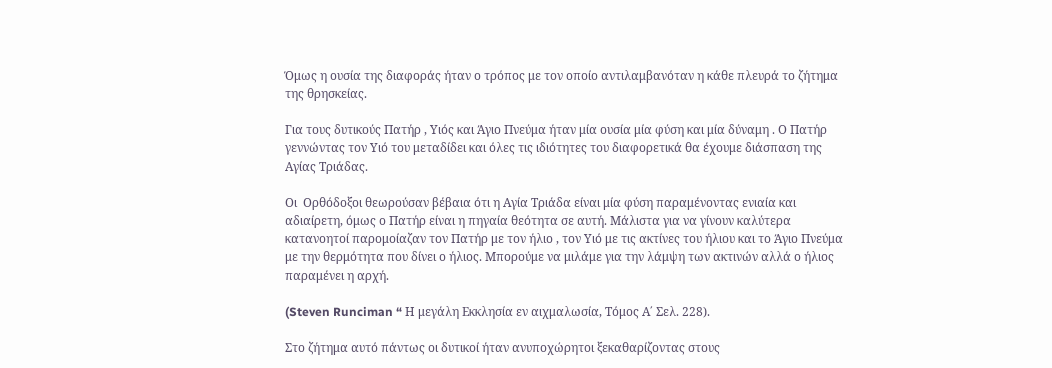Όμως η ουσία της διαφοράς ήταν ο τρόπος με τον οποίο αντιλαμβανόταν η κάθε πλευρά το ζήτημα της θρησκείας.

Για τους δυτικούς Πατήρ , Υιός και Άγιο Πνεύμα ήταν μία ουσία μία φύση και μία δύναμη . Ο Πατήρ γεννώντας τον Υιό του μεταδίδει και όλες τις ιδιότητες του διαφορετικά θα έχουμε διάσπαση της Αγίας Τριάδας.

Οι  Ορθόδοξοι θεωρούσαν βέβαια ότι η Αγία Τριάδα είναι μία φύση παραμένοντας ενιαία και αδιαίρετη, όμως ο Πατήρ είναι η πηγαία θεότητα σε αυτή. Μάλιστα για να γίνουν καλύτερα κατανοητοί παρομοίαζαν τον Πατήρ με τον ήλιο , τον Υιό με τις ακτίνες του ήλιου και το Άγιο Πνεύμα με την θερμότητα που δίνει ο ήλιος. Μπορούμε να μιλάμε για την λάμψη των ακτινών αλλά ο ήλιος παραμένει η αρχή.

(Steven Runciman “ Η μεγάλη Εκκλησία εν αιχμαλωσία, Τόμος Α΄ Σελ. 228).

Στο ζήτημα αυτό πάντως οι δυτικοί ήταν ανυποχώρητοι ξεκαθαρίζοντας στους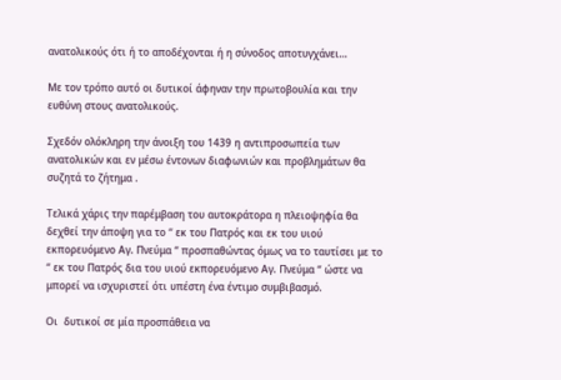ανατολικούς ότι ή το αποδέχονται ή η σύνοδος αποτυγχάνει…

Με τον τρόπο αυτό οι δυτικοί άφηναν την πρωτοβουλία και την ευθύνη στους ανατολικούς.

Σχεδόν ολόκληρη την άνοιξη του 1439 η αντιπροσωπεία των ανατολικών και εν μέσω έντονων διαφωνιών και προβλημάτων θα συζητά το ζήτημα .

Τελικά χάρις την παρέμβαση του αυτοκράτορα η πλειοψηφία θα δεχθεί την άποψη για το “ εκ του Πατρός και εκ του υιού εκπορευόμενο Αγ. Πνεύμα “ προσπαθώντας όμως να το ταυτίσει με το “ εκ του Πατρός δια του υιού εκπορευόμενο Αγ. Πνεύμα “ ώστε να μπορεί να ισχυριστεί ότι υπέστη ένα έντιμο συμβιβασμό.

Οι  δυτικοί σε μία προσπάθεια να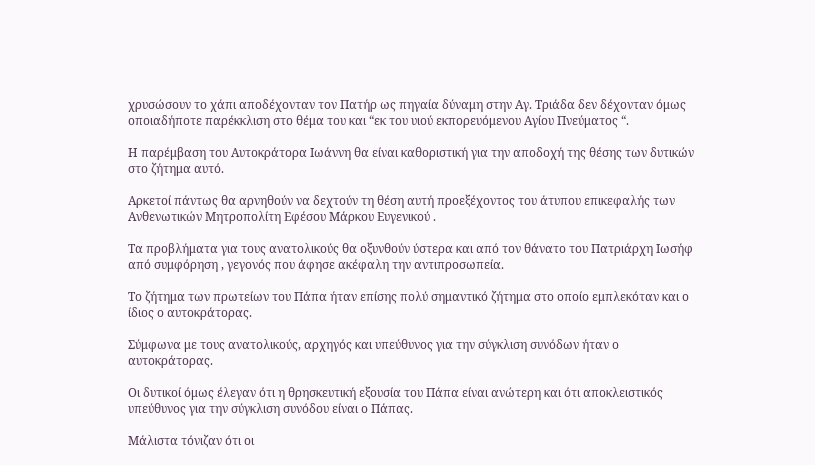χρυσώσουν το χάπι αποδέχονταν τον Πατήρ ως πηγαία δύναμη στην Αγ. Τριάδα δεν δέχονταν όμως οποιαδήποτε παρέκκλιση στο θέμα του και “εκ του υιού εκπορευόμενου Αγίου Πνεύματος “.

Η παρέμβαση του Αυτοκράτορα Ιωάννη θα είναι καθοριστική για την αποδοχή της θέσης των δυτικών στο ζήτημα αυτό.

Αρκετοί πάντως θα αρνηθούν να δεχτούν τη θέση αυτή προεξέχοντος του άτυπου επικεφαλής των Ανθενωτικών Μητροπολίτη Εφέσου Μάρκου Ευγενικού .

Τα προβλήματα για τους ανατολικούς θα οξυνθούν ύστερα και από τον θάνατο του Πατριάρχη Ιωσήφ από συμφόρηση , γεγονός που άφησε ακέφαλη την αντιπροσωπεία.

Το ζήτημα των πρωτείων του Πάπα ήταν επίσης πολύ σημαντικό ζήτημα στο οποίο εμπλεκόταν και ο ίδιος ο αυτοκράτορας.

Σύμφωνα με τους ανατολικούς, αρχηγός και υπεύθυνος για την σύγκλιση συνόδων ήταν ο αυτοκράτορας.

Οι δυτικοί όμως έλεγαν ότι η θρησκευτική εξουσία του Πάπα είναι ανώτερη και ότι αποκλειστικός υπεύθυνος για την σύγκλιση συνόδου είναι ο Πάπας.

Μάλιστα τόνιζαν ότι οι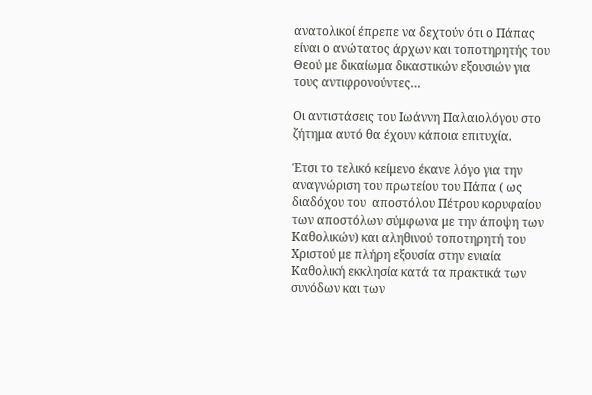ανατολικοί έπρεπε να δεχτούν ότι ο Πάπας είναι ο ανώτατος άρχων και τοποτηρητής του Θεού με δικαίωμα δικαστικών εξουσιών για τους αντιφρονούντες…

Οι αντιστάσεις του Ιωάννη Παλαιολόγου στο ζήτημα αυτό θα έχουν κάποια επιτυχία.

Έτσι το τελικό κείμενο έκανε λόγο για την αναγνώριση του πρωτείου του Πάπα ( ως διαδόχου του  αποστόλου Πέτρου κορυφαίου των αποστόλων σύμφωνα με την άποψη των Καθολικών) και αληθινού τοποτηρητή του Χριστού με πλήρη εξουσία στην ενιαία Καθολική εκκλησία κατά τα πρακτικά των συνόδων και των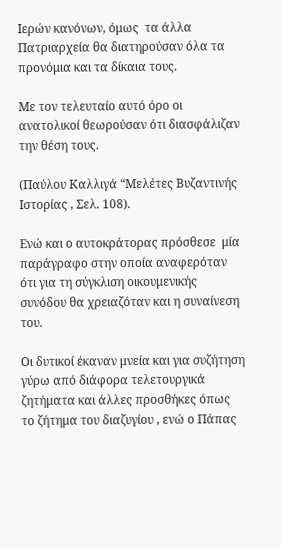Ιερών κανόνων, όμως  τα άλλα Πατριαρχεία θα διατηρούσαν όλα τα προνόμια και τα δίκαια τους.

Με τον τελευταίο αυτό όρο οι ανατολικοί θεωρούσαν ότι διασφάλιζαν την θέση τους.

(Παύλου Καλλιγά “Μελέτες Βυζαντινής Ιστορίας , Σελ. 108).

Ενώ και ο αυτοκράτορας πρόσθεσε  μία παράγραφο στην οποία αναφερόταν ότι για τη σύγκλιση οικουμενικής συνόδου θα χρειαζόταν και η συναίνεση του.

Οι δυτικοί έκαναν μνεία και για συζήτηση γύρω από διάφορα τελετουργικά ζητήματα και άλλες προσθήκες όπως το ζήτημα του διαζυγίου , ενώ ο Πάπας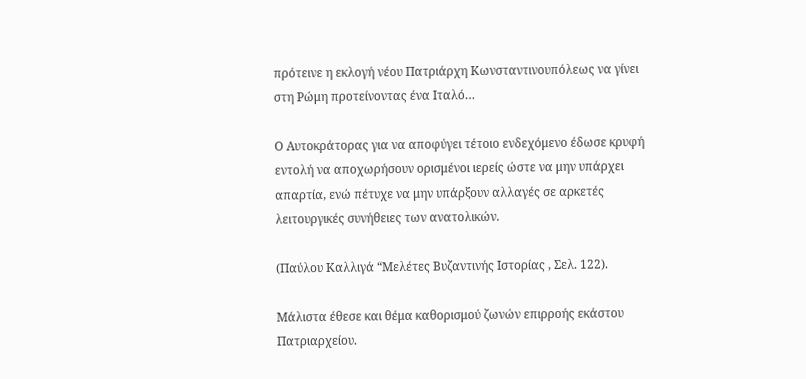πρότεινε η εκλογή νέου Πατριάρχη Κωνσταντινουπόλεως να γίνει στη Ρώμη προτείνοντας ένα Ιταλό…

Ο Αυτοκράτορας για να αποφύγει τέτοιο ενδεχόμενο έδωσε κρυφή εντολή να αποχωρήσουν ορισμένοι ιερείς ώστε να μην υπάρχει απαρτία, ενώ πέτυχε να μην υπάρξουν αλλαγές σε αρκετές λειτουργικές συνήθειες των ανατολικών.

(Παύλου Καλλιγά “Μελέτες Βυζαντινής Ιστορίας , Σελ. 122).

Μάλιστα έθεσε και θέμα καθορισμού ζωνών επιρροής εκάστου Πατριαρχείου.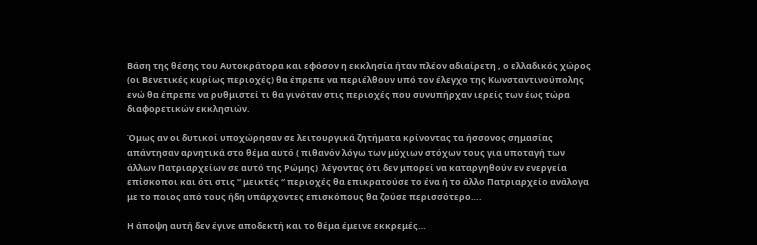Βάση της θέσης του Αυτοκράτορα και εφόσον η εκκλησία ήταν πλέον αδιαίρετη , ο ελλαδικός χώρος (οι Βενετικές κυρίως περιοχές) θα έπρεπε να περιέλθουν υπό τον έλεγχο της Κωνσταντινούπολης ενώ θα έπρεπε να ρυθμιστεί τι θα γινόταν στις περιοχές που συνυπήρχαν ιερείς των έως τώρα διαφορετικών εκκλησιών.

Όμως αν οι δυτικοί υποχώρησαν σε λειτουργικά ζητήματα κρίνοντας τα ήσσονος σημασίας απάντησαν αρνητικά στο θέμα αυτό ( πιθανόν λόγω των μύχιων στόχων τους για υποταγή των άλλων Πατριαρχείων σε αυτό της Ρώμης)  λέγοντας ότι δεν μπορεί να καταργηθούν εν ενεργεία επίσκοποι και ότι στις “ μεικτές “ περιοχές θα επικρατούσε το ένα ή το άλλο Πατριαρχείο ανάλογα με το ποιος από τους ήδη υπάρχοντες επισκόπους θα ζούσε περισσότερο….

Η άποψη αυτή δεν έγινε αποδεκτή και το θέμα έμεινε εκκρεμές…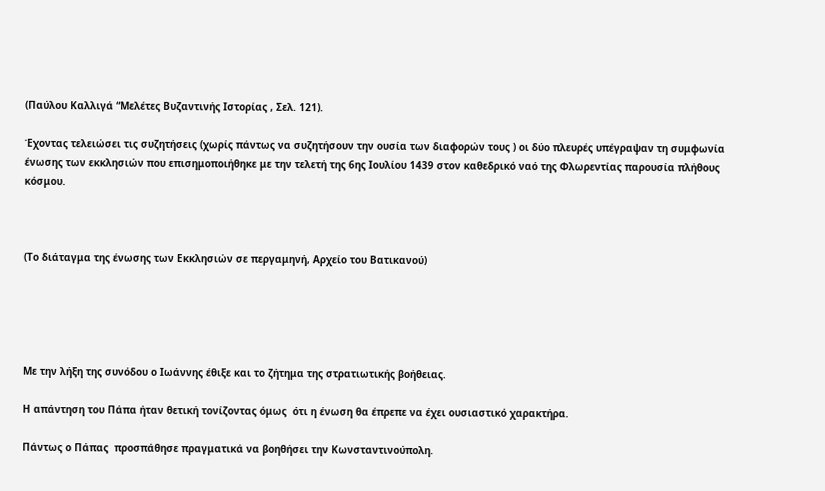(Παύλου Καλλιγά “Μελέτες Βυζαντινής Ιστορίας , Σελ. 121).

Έχοντας τελειώσει τις συζητήσεις (χωρίς πάντως να συζητήσουν την ουσία των διαφορών τους ) οι δύο πλευρές υπέγραψαν τη συμφωνία ένωσης των εκκλησιών που επισημοποιήθηκε με την τελετή της 6ης Ιουλίου 1439 στον καθεδρικό ναό της Φλωρεντίας παρουσία πλήθους κόσμου.



(Το διάταγμα της ένωσης των Εκκλησιών σε περγαμηνή, Αρχείο του Βατικανού)





Με την λήξη της συνόδου ο Ιωάννης έθιξε και το ζήτημα της στρατιωτικής βοήθειας.

Η απάντηση του Πάπα ήταν θετική τονίζοντας όμως  ότι η ένωση θα έπρεπε να έχει ουσιαστικό χαρακτήρα.

Πάντως ο Πάπας  προσπάθησε πραγματικά να βοηθήσει την Κωνσταντινούπολη.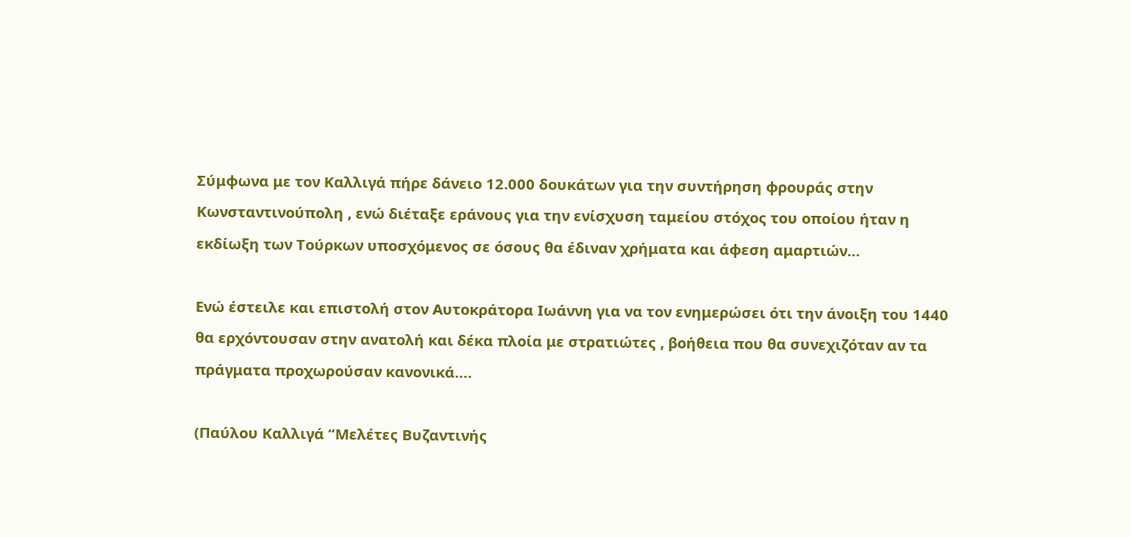Σύμφωνα με τον Καλλιγά πήρε δάνειο 12.000 δουκάτων για την συντήρηση φρουράς στην Κωνσταντινούπολη , ενώ διέταξε εράνους για την ενίσχυση ταμείου στόχος του οποίου ήταν η εκδίωξη των Τούρκων υποσχόμενος σε όσους θα έδιναν χρήματα και άφεση αμαρτιών…

Ενώ έστειλε και επιστολή στον Αυτοκράτορα Ιωάννη για να τον ενημερώσει ότι την άνοιξη του 1440 θα ερχόντουσαν στην ανατολή και δέκα πλοία με στρατιώτες , βοήθεια που θα συνεχιζόταν αν τα πράγματα προχωρούσαν κανονικά….

(Παύλου Καλλιγά “Μελέτες Βυζαντινής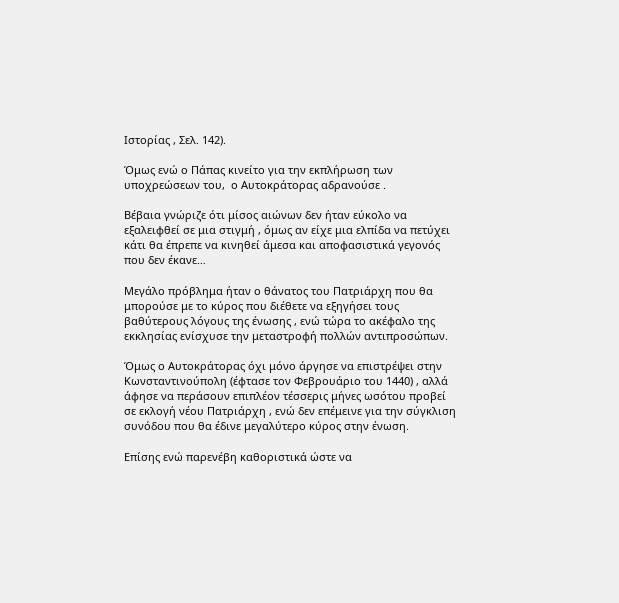Ιστορίας , Σελ. 142).

Όμως ενώ ο Πάπας κινείτο για την εκπλήρωση των υποχρεώσεων του,  ο Αυτοκράτορας αδρανούσε .

Βέβαια γνώριζε ότι μίσος αιώνων δεν ήταν εύκολο να εξαλειφθεί σε μια στιγμή , όμως αν είχε μια ελπίδα να πετύχει κάτι θα έπρεπε να κινηθεί άμεσα και αποφασιστικά γεγονός που δεν έκανε…

Μεγάλο πρόβλημα ήταν ο θάνατος του Πατριάρχη που θα μπορούσε με το κύρος που διέθετε να εξηγήσει τους βαθύτερους λόγους της ένωσης , ενώ τώρα το ακέφαλο της εκκλησίας ενίσχυσε την μεταστροφή πολλών αντιπροσώπων.

Όμως ο Αυτοκράτορας όχι μόνο άργησε να επιστρέψει στην Κωνσταντινούπολη (έφτασε τον Φεβρουάριο του 1440) , αλλά άφησε να περάσουν επιπλέον τέσσερις μήνες ωσότου προβεί σε εκλογή νέου Πατριάρχη , ενώ δεν επέμεινε για την σύγκλιση συνόδου που θα έδινε μεγαλύτερο κύρος στην ένωση.

Επίσης ενώ παρενέβη καθοριστικά ώστε να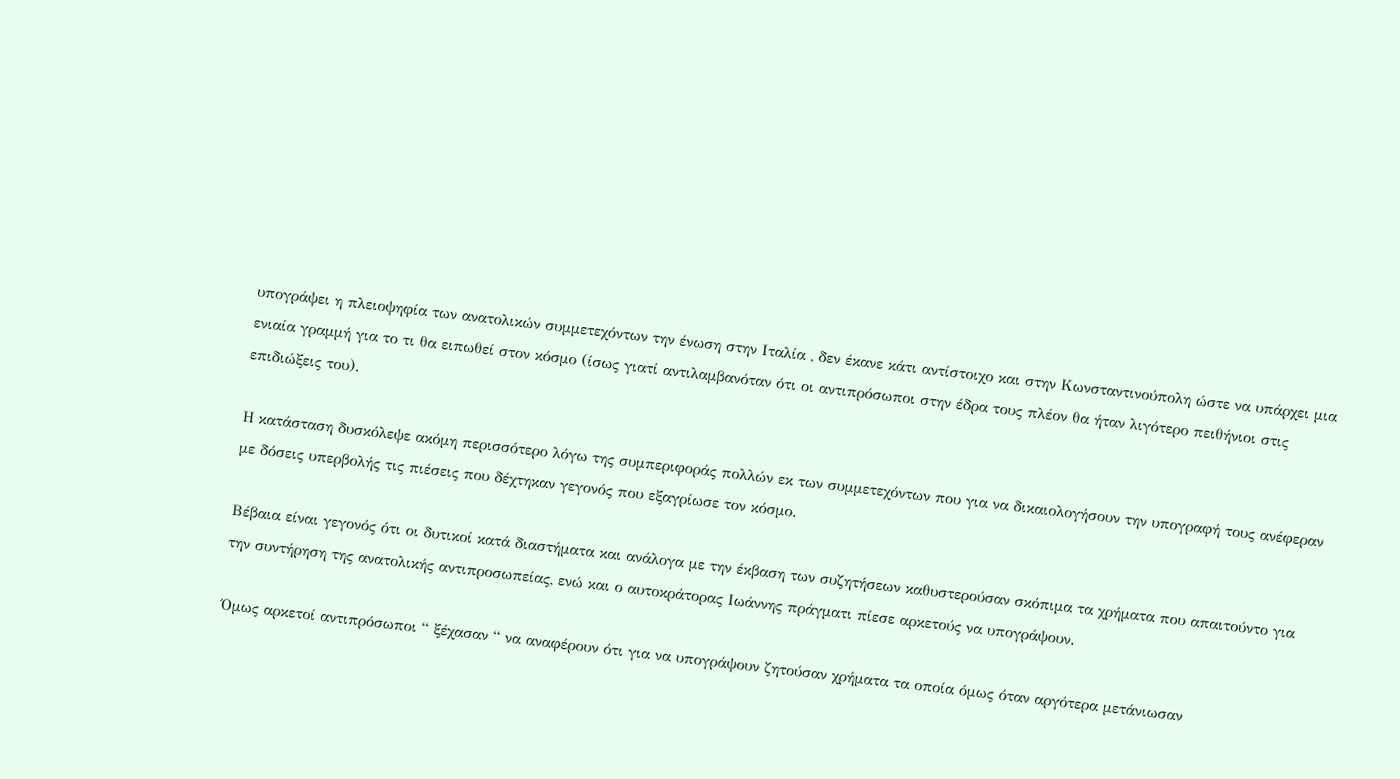υπογράψει η πλειοψηφία των ανατολικών συμμετεχόντων την ένωση στην Ιταλία , δεν έκανε κάτι αντίστοιχο και στην Κωνσταντινούπολη ώστε να υπάρχει μια ενιαία γραμμή για το τι θα ειπωθεί στον κόσμο (ίσως γιατί αντιλαμβανόταν ότι οι αντιπρόσωποι στην έδρα τους πλέον θα ήταν λιγότερο πειθήνιοι στις επιδιώξεις του).

Η κατάσταση δυσκόλεψε ακόμη περισσότερο λόγω της συμπεριφοράς πολλών εκ των συμμετεχόντων που για να δικαιολογήσουν την υπογραφή τους ανέφεραν με δόσεις υπερβολής τις πιέσεις που δέχτηκαν γεγονός που εξαγρίωσε τον κόσμο.

Βέβαια είναι γεγονός ότι οι δυτικοί κατά διαστήματα και ανάλογα με την έκβαση των συζητήσεων καθυστερούσαν σκόπιμα τα χρήματα που απαιτούντο για την συντήρηση της ανατολικής αντιπροσωπείας, ενώ και ο αυτοκράτορας Ιωάννης πράγματι πίεσε αρκετούς να υπογράψουν.

Όμως αρκετοί αντιπρόσωποι “ ξέχασαν “ να αναφέρουν ότι για να υπογράψουν ζητούσαν χρήματα τα οποία όμως όταν αργότερα μετάνιωσαν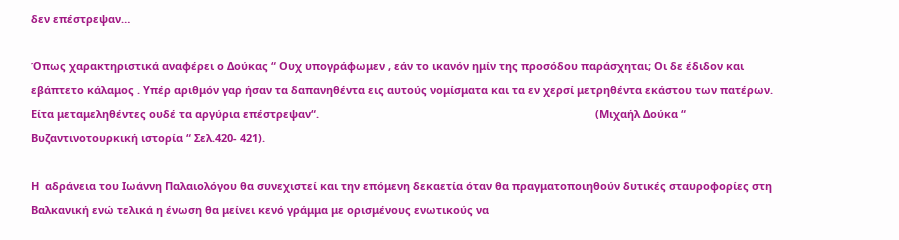δεν επέστρεψαν…

Όπως χαρακτηριστικά αναφέρει ο Δούκας “ Ουχ υπογράφωμεν , εάν το ικανόν ημίν της προσόδου παράσχηται; Οι δε έδιδον και εβάπτετο κάλαμος . Υπέρ αριθμόν γαρ ήσαν τα δαπανηθέντα εις αυτούς νομίσματα και τα εν χερσί μετρηθέντα εκάστου των πατέρων.  Είτα μεταμεληθέντες ουδέ τα αργύρια επέστρεψαν“.                                                                                            (Μιχαήλ Δούκα “ Βυζαντινοτουρκική ιστορία “ Σελ.420- 421).

Η  αδράνεια του Ιωάννη Παλαιολόγου θα συνεχιστεί και την επόμενη δεκαετία όταν θα πραγματοποιηθούν δυτικές σταυροφορίες στη Βαλκανική ενώ τελικά η ένωση θα μείνει κενό γράμμα με ορισμένους ενωτικούς να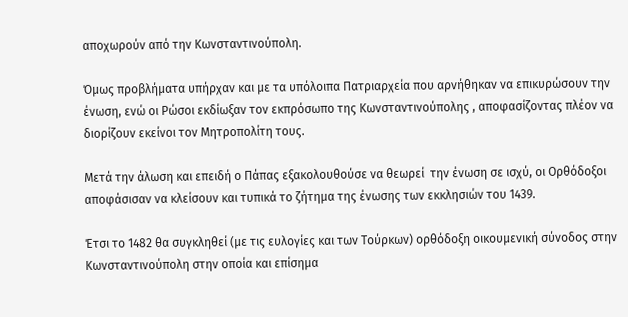αποχωρούν από την Κωνσταντινούπολη.

Όμως προβλήματα υπήρχαν και με τα υπόλοιπα Πατριαρχεία που αρνήθηκαν να επικυρώσουν την ένωση, ενώ οι Ρώσοι εκδίωξαν τον εκπρόσωπο της Κωνσταντινούπολης , αποφασίζοντας πλέον να διορίζουν εκείνοι τον Μητροπολίτη τους.

Μετά την άλωση και επειδή ο Πάπας εξακολουθούσε να θεωρεί  την ένωση σε ισχύ, οι Ορθόδοξοι αποφάσισαν να κλείσουν και τυπικά το ζήτημα της ένωσης των εκκλησιών του 1439.

Έτσι το 1482 θα συγκληθεί (με τις ευλογίες και των Τούρκων) ορθόδοξη οικουμενική σύνοδος στην Κωνσταντινούπολη στην οποία και επίσημα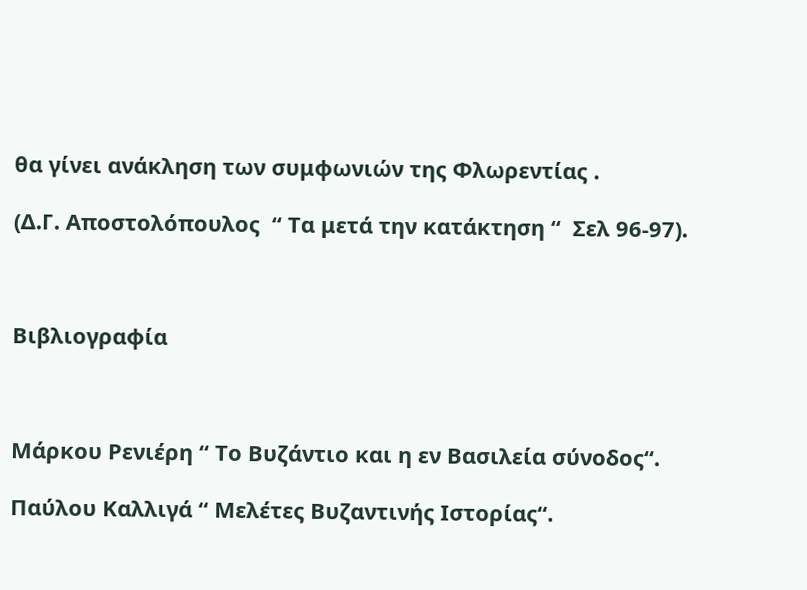θα γίνει ανάκληση των συμφωνιών της Φλωρεντίας .

(Δ.Γ. Αποστολόπουλος  “ Τα μετά την κατάκτηση “  Σελ 96-97).



Βιβλιογραφία



Μάρκου Ρενιέρη “ Το Βυζάντιο και η εν Βασιλεία σύνοδος“.

Παύλου Καλλιγά “ Μελέτες Βυζαντινής Ιστορίας“.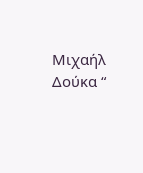Μιχαήλ Δούκα “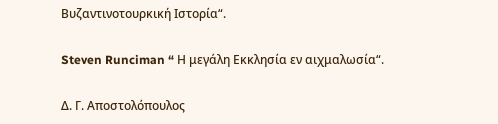Βυζαντινοτουρκική Ιστορία“.

Steven Runciman “ Η μεγάλη Εκκλησία εν αιχμαλωσία“.

Δ. Γ. Αποστολόπουλος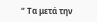“ Τα μετά την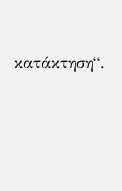κατάκτηση“.